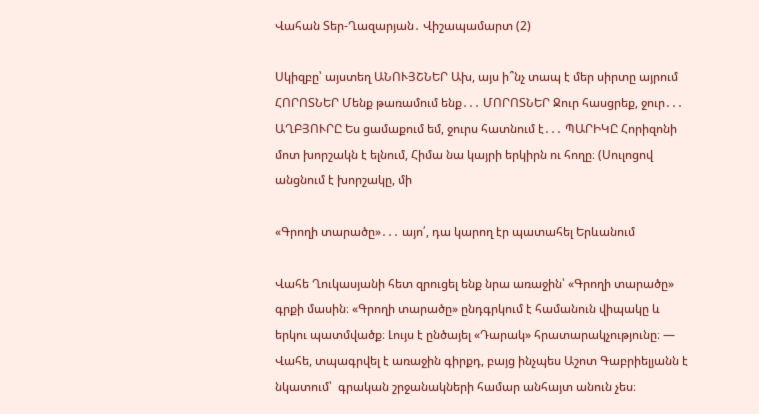Վահան Տեր-Ղազարյան․ Վիշապամարտ (2)

Սկիզբը՝ այստեղ ԱՆՈՒՅՇՆԵՐ Ախ, այս ի՞նչ տապ է մեր սիրտը այրում ՀՈՐՈՏՆԵՐ Մենք թառամում ենք․․․ ՄՈՐՈՏՆԵՐ Ջուր հասցրեք, ջուր․․․ ԱՂԲՅՈՒՐԸ Ես ցամաքում եմ, ջուրս հատնում է․․․ ՊԱՐԻԿԸ Հորիզոնի մոտ խորշակն է ելնում, Հիմա նա կայրի երկիրն ու հողը։ (Սուլոցով անցնում է խորշակը, մի

«Գրողի տարածը»․․․ այո՛, դա կարող էր պատահել Երևանում

Վահե Ղուկասյանի հետ զրուցել ենք նրա առաջին՝ «Գրողի տարածը» գրքի մասին։ «Գրողի տարածը» ընդգրկում է համանուն վիպակը և երկու պատմվածք։ Լույս է ընծայել «Դարակ» հրատարակչությունը։ — Վահե, տպագրվել է առաջին գիրքդ, բայց ինչպես Աշոտ Գաբրիելյանն է նկատում՝  գրական շրջանակների համար անհայտ անուն չես։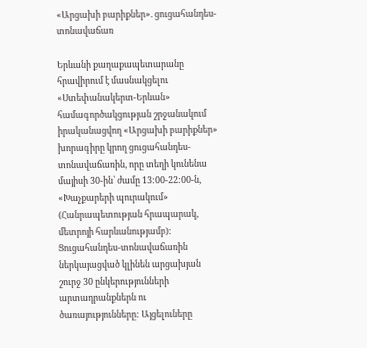«Արցախի բարիքներ». ցուցահանդես-տոնավաճառ

Երևանի քաղաքապետարանը հրավիրում է մասնակցելու «Ստեփանակերտ-Երևան» համագործակցության շրջանակում իրականացվող «Արցախի բարիքներ» խորագիրը կրող ցուցահանդես-տոնավաճառին, որը տեղի կունենա մայիսի 30-ին՝ ժամը 13:00-22:00-ն, «Խաչքարերի պուրակում» (Հանրապետության հրապարակ, մետրոյի հարևանությամբ): Ցուցահանդես-տոնավաճառին ներկայացված կլինեն արցախյան շուրջ 30 ընկերությունների արտադրանքներն ու ծառայությունները: Այցելուները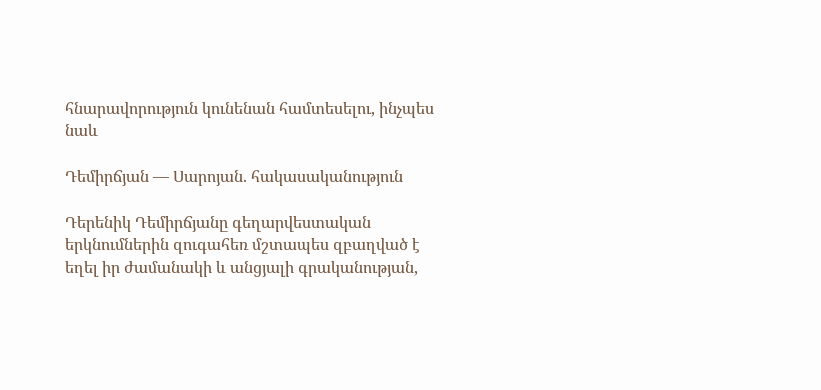հնարավորություն կունենան համտեսելու, ինչպես նաև

Դեմիրճյան — Սարոյան. հակասականություն

Դերենիկ Դեմիրճյանը գեղարվեստական երկնումներին զուգահեռ մշտապես զբաղված է եղել իր ժամանակի և անցյալի գրականության,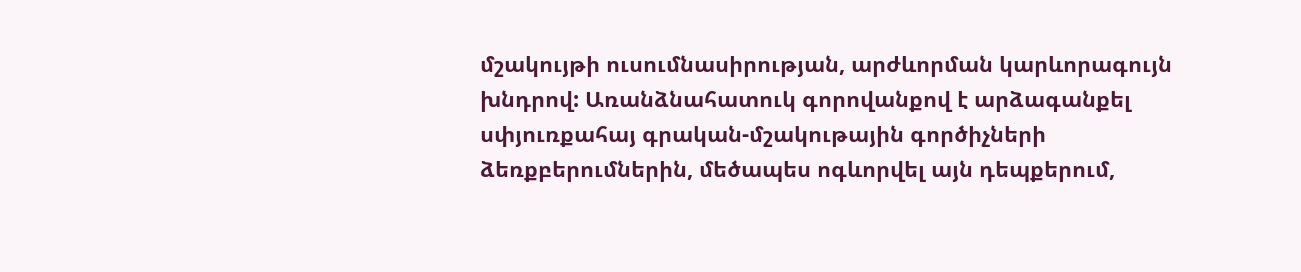մշակույթի ուսումնասիրության, արժևորման կարևորագույն խնդրով: Առանձնահատուկ գորովանքով է արձագանքել սփյուռքահայ գրական-մշակութային գործիչների ձեռքբերումներին, մեծապես ոգևորվել այն դեպքերում,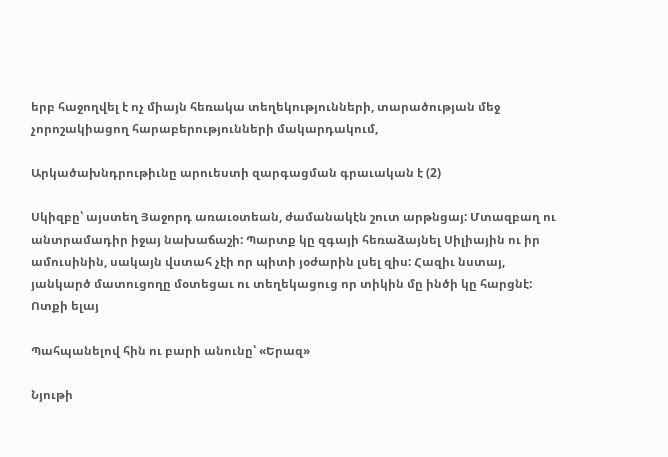երբ հաջողվել է ոչ միայն հեռակա տեղեկությունների, տարածության մեջ չորոշակիացող հարաբերությունների մակարդակում,

Արկածախնդրութիւնը արուեստի զարգացման գրաւական է (2)

Սկիզբը՝ այստեղ Յաջորդ առաւօտեան, ժամանակէն շուտ արթնցայ: Մտազբաղ ու անտրամադիր իջայ նախաճաշի: Պարտք կը զգայի հեռաձայնել Սիլիային ու իր ամուսինին, սակայն վստահ չէի որ պիտի յօժարին լսել զիս: Հազիւ նստայ, յանկարծ մատուցողը մօտեցաւ ու տեղեկացուց որ տիկին մը ինծի կը հարցնէ: Ոտքի ելայ

Պահպանելով հին ու բարի անունը՝ «Երազ»

Նյութի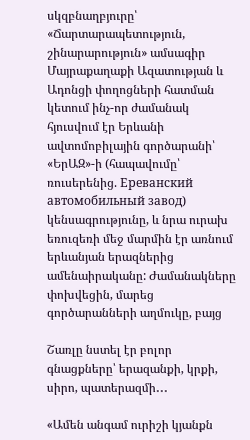սկզբնաղբյուրը՝ «Ճարտարապետություն, շինարարություն» ամսագիր Մայրաքաղաքի Ազատության և Ադոնցի փողոցների հատման կետում ինչ-որ ժամանակ հյուսվում էր Երևանի ավտոմոբիլային գործարանի՝ «ԵրԱԶ»-ի (հապավումը՝ ռուսերենից. Ереванский автомобильный завод)  կենսագրությունը, և նրա ուրախ եռուզեռի մեջ մարմին էր առնում երևանյան երազներից ամենաիրականը: Ժամանակները փոխվեցին, մարեց գործարանների աղմուկը, բայց

Շառլը նստել էր բոլոր գնացքները՝ երազանքի, կրքի, սիրո, պատերազմի․․․

«Ամեն անգամ ուրիշի կյանքն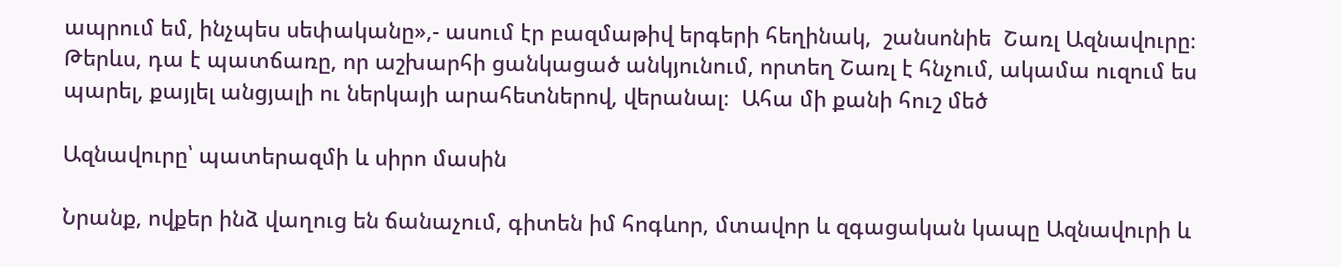ապրում եմ, ինչպես սեփականը»,- ասում էր բազմաթիվ երգերի հեղինակ,  շանսոնիե  Շառլ Ազնավուրը։ Թերևս, դա է պատճառը, որ աշխարհի ցանկացած անկյունում, որտեղ Շառլ է հնչում, ակամա ուզում ես պարել, քայլել անցյալի ու ներկայի արահետներով, վերանալ։  Ահա մի քանի հուշ մեծ

Ազնավուրը՝ պատերազմի և սիրո մասին

Նրանք, ովքեր ինձ վաղուց են ճանաչում, գիտեն իմ հոգևոր, մտավոր և զգացական կապը Ազնավուրի և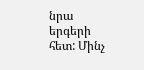նրա երգերի հետ: Մինչ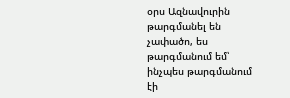օրս Ազնավուրին թարգմանել են չափածո, ես թարգմանում եմ՝ ինչպես թարգմանում էի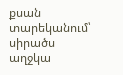քսան տարեկանում՝ սիրածս աղջկա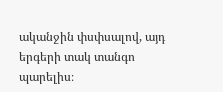ականջին փսփսալով, այդ երգերի տակ տանգո պարելիս։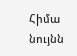Հիմա նույնն